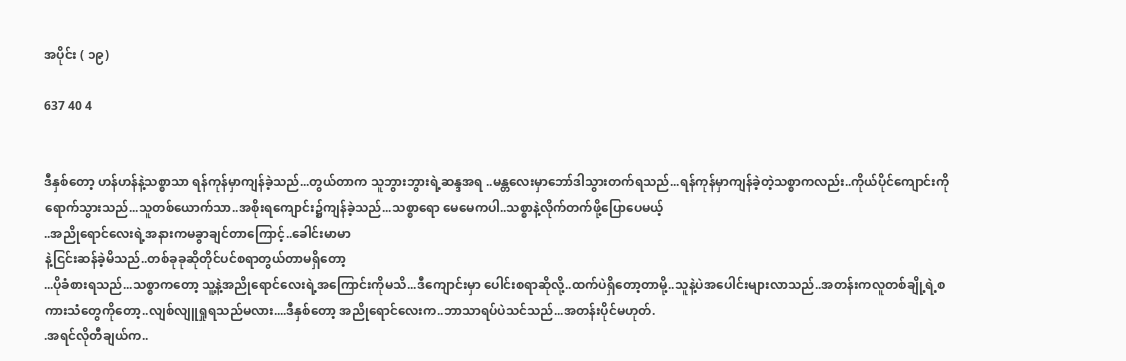အပိုင်း ( ၁၉)

637 40 4


ဒီနှစ်တော့ ဟန်ဟန်နဲ့သစ္စာသာ ရန်ကုန်မှာကျန်ခဲ့သည်...တွယ်တာက သူဘွားဘွားရဲ့ဆန္ဒအရ ..မန္တလေးမှာဘော်ဒါသွားတက်ရသည်...ရန်ကုန်မှာကျန်ခဲ့တဲ့သစ္စာကလည်း..ကိုယ်ပိုင်ကျောင်းကိုရောက်သွားသည်...သူတစ်ယောက်သာ..အစိုးရကျောင်း၌ကျန်ခဲ့သည်...သစ္စာရော မေမေကပါ..သစ္စာနဲ့လိုက်တက်ဖို့ပြောပေမယ့်
..အညိုရောင်လေးရဲ့အနားကမခွာချင်တာကြောင့်..ခေါင်းမာမာ
နဲ့ငြင်းဆန်ခဲ့မိသည်..တစ်ခုခုဆိုတိုင်ပင်စရာတွယ်တာမရှိတော့
...ပိုခံစားရသည်...သစ္စာကတော့ သူ့နဲ့အညိုရောင်လေးရဲ့အကြောင်းကိုမသိ...ဒီကျောင်းမှာ ပေါင်းစရာဆိုလို့..ထက်ပဲရှိတော့တာမို့..သူနဲ့ပဲအပေါင်းများလာသည်..အတန်းကလူတစ်ချို့ရဲ့စကားသံတွေကိုတော့..လျစ်လျူရှုရသည်မလား....ဒီနှစ်တော့ အညိုရောင်လေးက..ဘာသာရပ်ပဲသင်သည်...အတန်းပိုင်မဟုတ်.
.အရင်လိုတီချယ်က..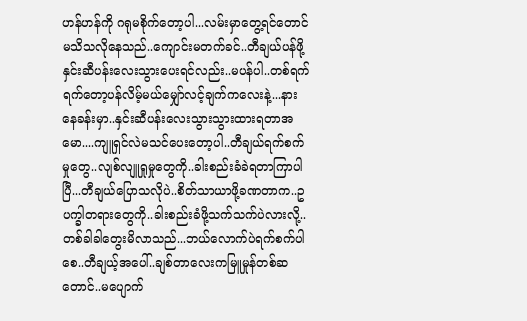ဟန်ဟန်ကို ဂရုမစိုက်တော့ပါ...လမ်းမှာတွေ့ရင်တောင်မသိသလိုနေသည်..ကျောင်းမတက်ခင်..တီချယ်ပန်ဖို့ နှင်းဆီပန်းလေးသွားပေးရင်လည်း..မပန်ပါ..တစ်ရက်ရက်တော့ပန်လိမ့်မယ်မျှော်လင့်ချက်ကလေးနဲ့...နားနေခန်းမှာ..နှင်းဆီပန်းလေးသွားသွားထားရတာအမော....ကျူရှင်လဲမသင်ပေးတော့ပါ..တီချယ်ရက်စက်မှုတွေ..လျစ်လျူရှုမှုတွေကို..ခါးစည်းခံခဲရတာကြာပါပြီ...တီချယ်ပြောသလိုပဲ..စိတ်သာယာဖို့ခဏတာက..ဥပက္ခါတရားတွေကို..ခါးစည်းခံဖို့သက်သက်ပဲလားလို့..တစ်ခါခါတွေးမိလာသည်...ဘယ်လောက်ပဲရက်စက်ပါစေ..တီချယ့်အပေါ်..ချစ်တာလေးကမြူမှုန်တစ်ဆတောင်..မပျောက်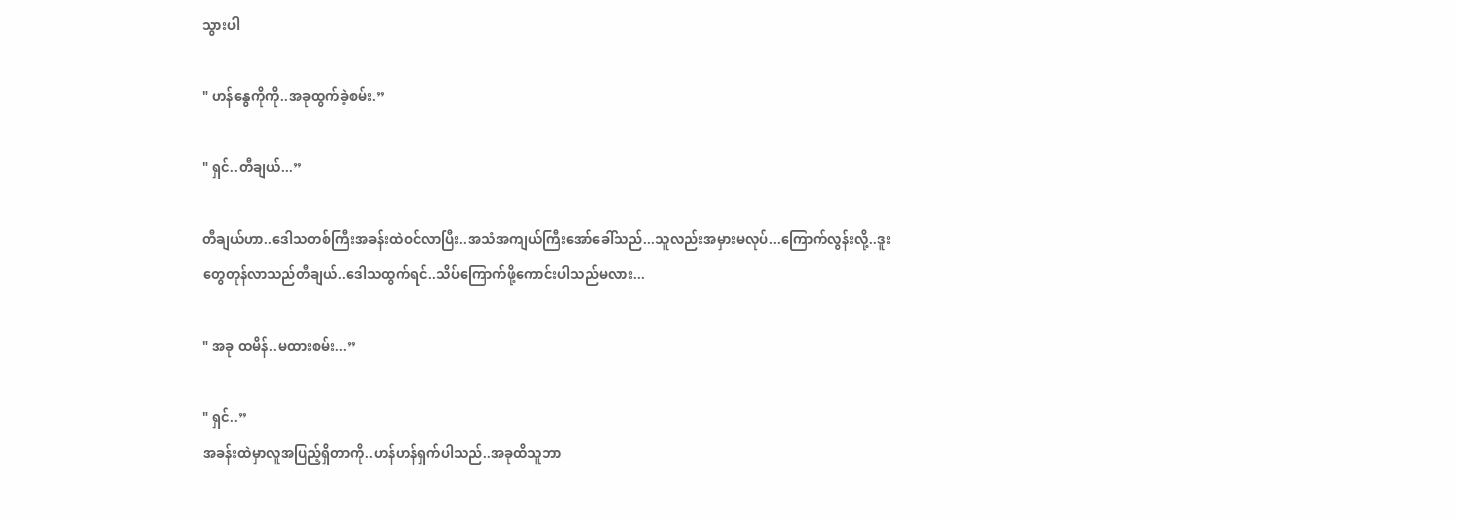သွားပါ

" ဟန်နွေကိုကို..အခုထွက်ခဲ့စမ်း.”

" ရှင်..တီချယ်...”

တီချယ်ဟာ..ဒေါသတစ်ကြီးအခန်းထဲဝင်လာပြီး..အသံအကျယ်ကြီးအော်ခေါ်သည်...သူလည်းအမှားမလုပ်...ကြောက်လွန်းလို့..ဒူးတွေတုန်လာသည်တီချယ်..ဒေါသထွက်ရင်..သိပ်ကြောက်ဖို့ကောင်းပါသည်မလား...

" အခု ထမိန်..မထားစမ်း...”

" ရှင်..”
အခန်းထဲမှာလူအပြည့်ရှိတာကို..ဟန်ဟန်ရှက်ပါသည်..အခုထိသူဘာ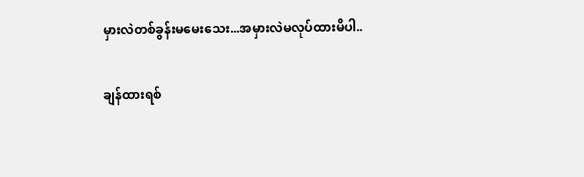မှားလဲတစ်ခွန်းမမေးသေး...အမှားလဲမလုပ်ထားမိပါ..

ချန်ထားရစ်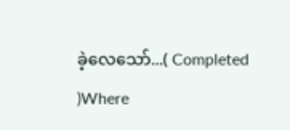ခဲ့လေသော်...( Completed )Where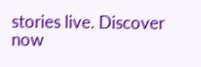stories live. Discover now